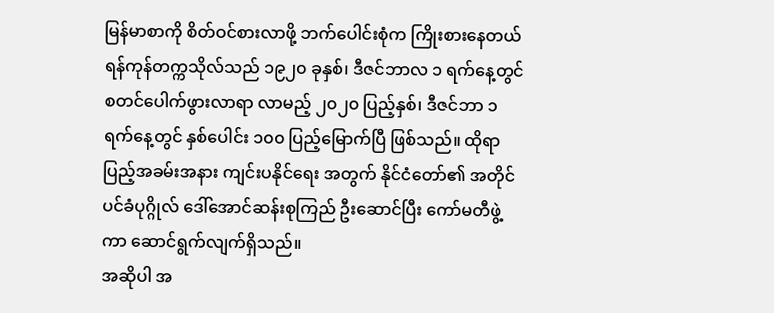မြန်မာစာကို စိတ်ဝင်စားလာဖို့ ဘက်ပေါင်းစုံက ကြိုးစားနေတယ်
ရန်ကုန်တက္ကသိုလ်သည် ၁၉၂၀ ခုနှစ်၊ ဒီဇင်ဘာလ ၁ ရက်နေ့တွင် စတင်ပေါက်ဖွားလာရာ လာမည့် ၂၀၂၀ ပြည့်နှစ်၊ ဒီဇင်ဘာ ၁ ရက်နေ့တွင် နှစ်ပေါင်း ၁၀၀ ပြည့်မြောက်ပြီ ဖြစ်သည်။ ထိုရာပြည့်အခမ်းအနား ကျင်းပနိုင်ရေး အတွက် နိုင်ငံတော်၏ အတိုင်ပင်ခံပုဂ္ဂိုလ် ဒေါ်အောင်ဆန်းစုကြည် ဦးဆောင်ပြီး ကော်မတီဖွဲ့ကာ ဆောင်ရွက်လျက်ရှိသည်။
အဆိုပါ အ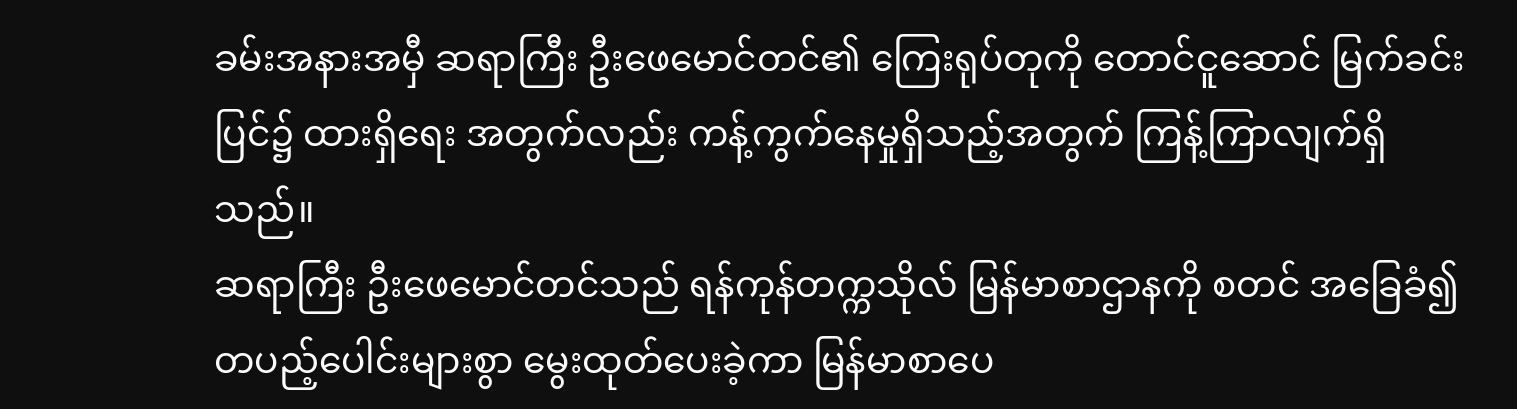ခမ်းအနားအမှီ ဆရာကြီး ဦးဖေမောင်တင်၏ ကြေးရုပ်တုကို တောင်ငူဆောင် မြက်ခင်းပြင်၌ ထားရှိရေး အတွက်လည်း ကန့်ကွက်နေမှုရှိသည့်အတွက် ကြန့်ကြာလျက်ရှိသည်။
ဆရာကြီး ဦးဖေမောင်တင်သည် ရန်ကုန်တက္ကသိုလ် မြန်မာစာဌာနကို စတင် အခြေခံ၍ တပည့်ပေါင်းများစွာ မွေးထုတ်ပေးခဲ့ကာ မြန်မာစာပေ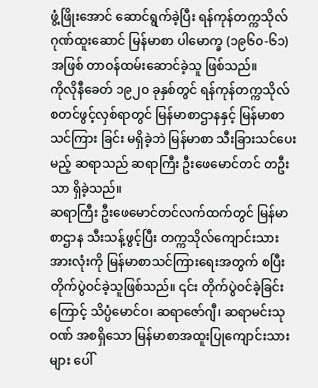ဖွံ့ဖြိုးအောင် ဆောင်ရွက်ခဲ့ပြီး ရန်ကုန်တက္ကသိုလ် ဂုဏ်ထူးဆောင် မြန်မာစာ ပါမောက္ခ (၁၉၆၀-၆၁) အဖြစ် တာဝန်ထမ်းဆောင်ခဲ့သူ ဖြစ်သည်။
ကိုလိုနီခေတ် ၁၉၂၀ ခုနှစ်တွင် ရန်ကုန်တက္ကသိုလ် စတင်ဖွင့်လှစ်ရာတွင် မြန်မာစာဌာနနှင့် မြန်မာစာ သင်ကြား ခြင်း မရှိခဲ့ဘဲ မြန်မာစာ သီးခြားသင်ပေးမည့် ဆရာသည် ဆရာကြီး ဦးဖေမောင်တင် တဦးသာ ရှိခဲ့သည်။
ဆရာကြီး ဦးဖေမောင်တင်လက်ထက်တွင် မြန်မာစာဌာန သီးသန့်ဖွင့်ပြီး တက္ကသိုလ်ကျောင်းသားအားလုံးကို မြန်မာစာသင်ကြားရေးအတွက် စပြီး တိုက်ပွဲဝင်ခဲ့သူဖြစ်သည်။ ၎င်း တိုက်ပွဲဝင်ခဲ့ခြင်းကြောင့် သိပ္ပံမောင်ဝ၊ ဆရာဇော်ဂျီ၊ ဆရာမင်းသုဝဏ် အစရှိသော မြန်မာစာအထူးပြုကျောင်းသားများ ပေါ်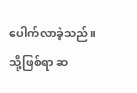ပေါက်လာခဲ့သည်။
သို့ဖြစ်ရာ ဆ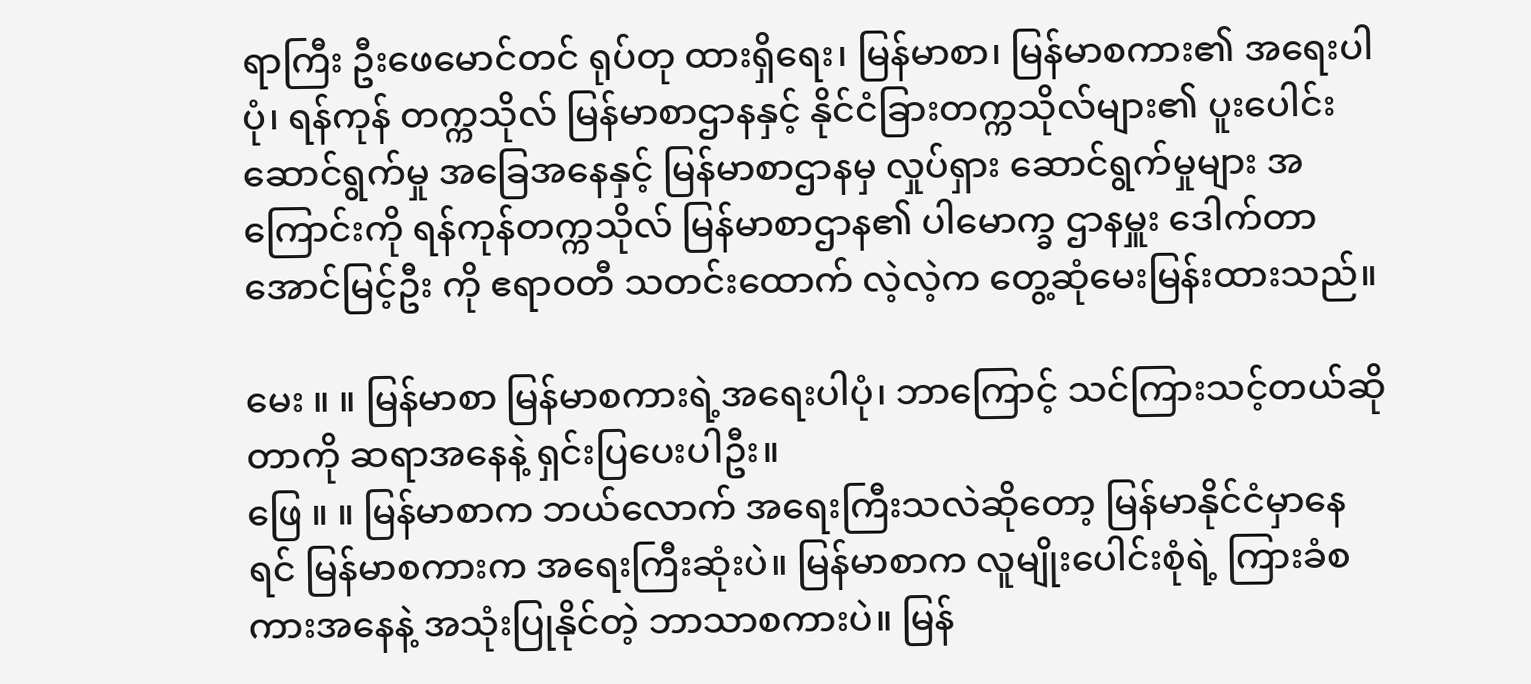ရာကြီး ဦးဖေမောင်တင် ရုပ်တု ထားရှိရေး၊ မြန်မာစာ၊ မြန်မာစကား၏ အရေးပါပုံ၊ ရန်ကုန် တက္ကသိုလ် မြန်မာစာဌာနနှင့် နိုင်ငံခြားတက္ကသိုလ်များ၏ ပူးပေါင်း ဆောင်ရွက်မှု အခြေအနေနှင့် မြန်မာစာဌာနမှ လှုပ်ရှား ဆောင်ရွက်မှုများ အကြောင်းကို ရန်ကုန်တက္ကသိုလ် မြန်မာစာဌာန၏ ပါမောက္ခ ဌာနမှူး ဒေါက်တာ အောင်မြင့်ဦး ကို ဧရာဝတီ သတင်းထောက် လဲ့လဲ့က တွေ့ဆုံမေးမြန်းထားသည်။

မေး ။ ။ မြန်မာစာ မြန်မာစကားရဲ့အရေးပါပုံ၊ ဘာကြောင့် သင်ကြားသင့်တယ်ဆိုတာကို ဆရာအနေနဲ့ ရှင်းပြပေးပါဦး။
ဖြေ ။ ။ မြန်မာစာက ဘယ်လောက် အရေးကြီးသလဲဆိုတော့ မြန်မာနိုင်ငံမှာနေရင် မြန်မာစကားက အရေးကြီးဆုံးပဲ။ မြန်မာစာက လူမျိုးပေါင်းစုံရဲ့ ကြားခံစကားအနေနဲ့ အသုံးပြုနိုင်တဲ့ ဘာသာစကားပဲ။ မြန်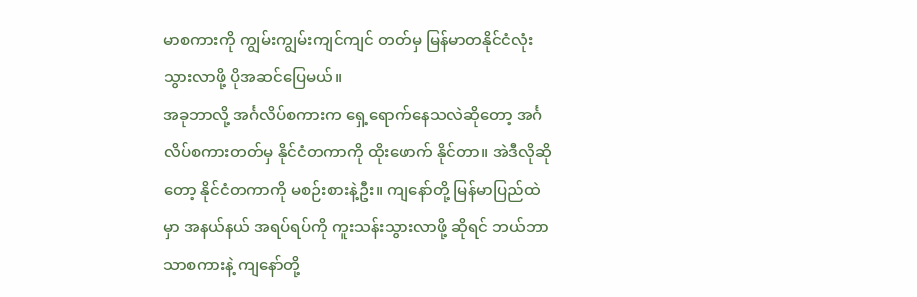မာစကားကို ကျွမ်းကျွမ်းကျင်ကျင် တတ်မှ မြန်မာတနိုင်ငံလုံး သွားလာဖို့ ပိုအဆင်ပြေမယ်။
အခုဘာလို့ အင်္ဂလိပ်စကားက ရှေ့ရောက်နေသလဲဆိုတော့ အင်္ဂလိပ်စကားတတ်မှ နိုင်ငံတကာကို ထိုးဖောက် နိုင်တာ။ အဲဒီလိုဆိုတော့ နိုင်ငံတကာကို မစဉ်းစားနဲ့ဦး။ ကျနော်တို့ မြန်မာပြည်ထဲမှာ အနယ်နယ် အရပ်ရပ်ကို ကူးသန်းသွားလာဖို့ ဆိုရင် ဘယ်ဘာသာစကားနဲ့ ကျနော်တို့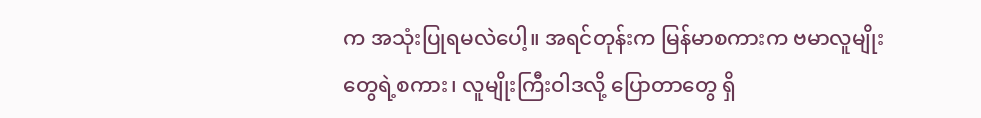က အသုံးပြုရမလဲပေါ့။ အရင်တုန်းက မြန်မာစကားက ဗမာလူမျိုးတွေရဲ့စကား၊ လူမျိုးကြီးဝါဒလို့ ပြောတာတွေ ရှိ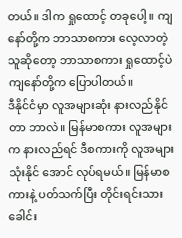တယ်။ ဒါက ရှုထောင့် တခုပေါ့။ ကျနော်တို့က ဘာသာစကား လေ့လာတဲ့သူဆိုတော့ ဘာသာစကား ရှုထောင့်ပဲ ကျနော်တို့က ပြောပါတယ်။
ဒီနိုင်ငံမှာ လူအများဆုံး နားလည်နိုင်တာ ဘာလဲ။ မြန်မာစကား လူအများက နားလည်ရင် ဒီစကားကို လူအများ သုံးနိုင် အောင် လုပ်ရမယ်။ မြန်မာစကားနဲ့ ပတ်သက်ပြီး တိုင်းရင်းသားခေါင်း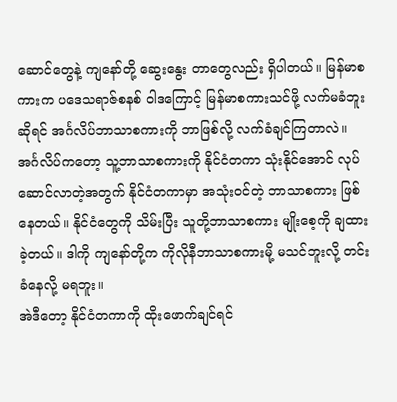ဆောင်တွေနဲ့ ကျနော်တို့ ဆွေးနွေး တာတွေလည်း ရှိပါတယ်။ မြန်မာစကားက ပဒေသရာဇ်စနစ် ဝါဒကြောင့် မြန်မာစကားသင်ဖို့ လက်မခံဘူးဆိုရင် အင်္ဂလိပ်ဘာသာစကားကို ဘာဖြစ်လို့ လက်ခံချင်ကြတာလဲ။
အင်္ဂလိပ်ကတော့ သူ့ဘာသာစကားကို နိုင်ငံတကာ သုံးနိုင်အောင် လုပ်ဆောင်လာတဲ့အတွက် နိုင်ငံတကာမှာ အသုံးဝင်တဲ့ ဘာသာစကား ဖြစ်နေတယ်။ နိုင်ငံတွေကို သိမ်းပြီး သူတို့ဘာသာစကား မျိုးစေ့ကို ချထားခဲ့တယ်။ ဒါကို ကျနော်တို့က ကိုလိုနီဘာသာစကားမို့ မသင်ဘူးလို့ တင်းခံနေလို့ မရဘူး။
အဲဒီတော့ နိုင်ငံတကာကို ထိုးဖောက်ချင်ရင်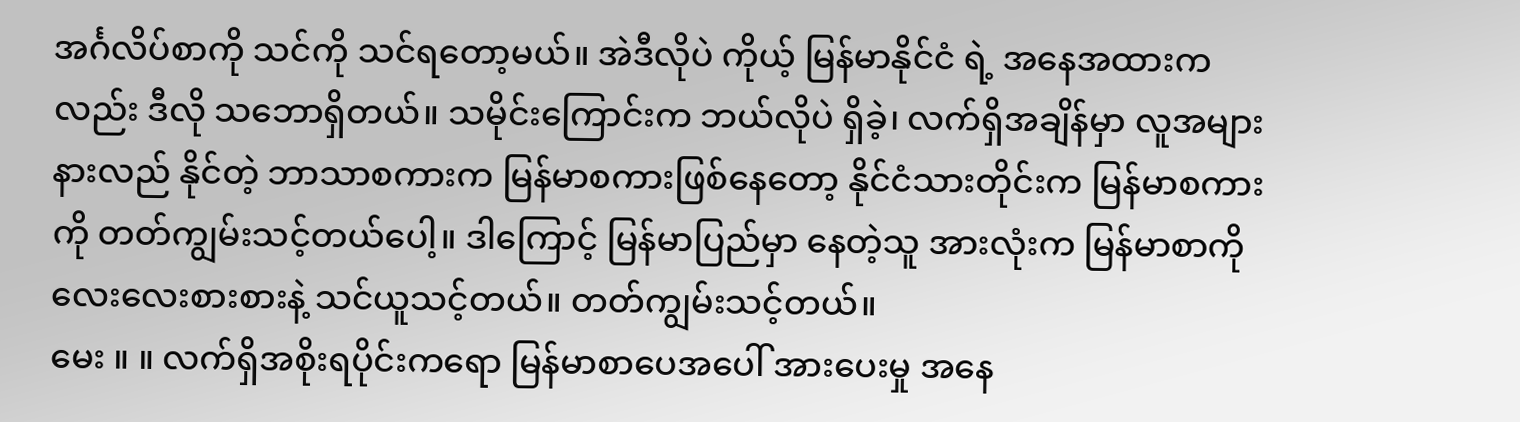အင်္ဂလိပ်စာကို သင်ကို သင်ရတော့မယ်။ အဲဒီလိုပဲ ကိုယ့် မြန်မာနိုင်ငံ ရဲ့ အနေအထားကလည်း ဒီလို သဘောရှိတယ်။ သမိုင်းကြောင်းက ဘယ်လိုပဲ ရှိခဲ့၊ လက်ရှိအချိန်မှာ လူအများ နားလည် နိုင်တဲ့ ဘာသာစကားက မြန်မာစကားဖြစ်နေတော့ နိုင်ငံသားတိုင်းက မြန်မာစကားကို တတ်ကျွမ်းသင့်တယ်ပေါ့။ ဒါကြောင့် မြန်မာပြည်မှာ နေတဲ့သူ အားလုံးက မြန်မာစာကို လေးလေးစားစားနဲ့ သင်ယူသင့်တယ်။ တတ်ကျွမ်းသင့်တယ်။
မေး ။ ။ လက်ရှိအစိုးရပိုင်းကရော မြန်မာစာပေအပေါ် အားပေးမှု အနေ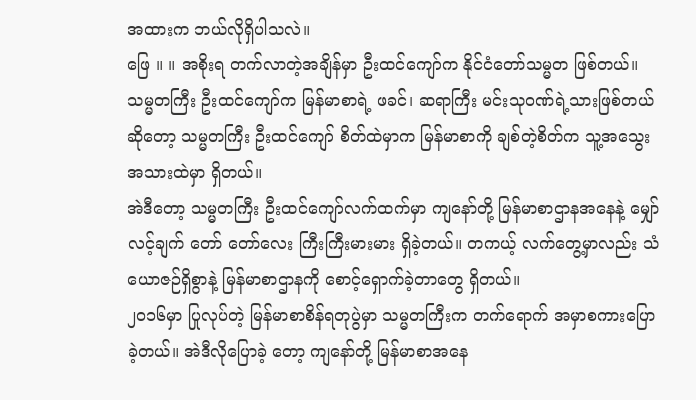အထားက ဘယ်လိုရှိပါသလဲ။
ဖြေ ။ ။ အစိုးရ တက်လာတဲ့အချိန်မှာ ဦးထင်ကျော်က နိုင်ငံတော်သမ္မတ ဖြစ်တယ်။ သမ္မတကြီး ဦးထင်ကျော်က မြန်မာစာရဲ့ ဖခင်၊ ဆရာကြီး မင်းသုဝဏ်ရဲ့သားဖြစ်တယ်ဆိုတော့ သမ္မတကြီး ဦးထင်ကျော် စိတ်ထဲမှာက မြန်မာစာကို ချစ်တဲ့စိတ်က သူ့အသွေးအသားထဲမှာ ရှိတယ်။
အဲဒီတော့ သမ္မတကြီး ဦးထင်ကျော်လက်ထက်မှာ ကျနော်တို့ မြန်မာစာဌာနအနေနဲ့ မျှော်လင့်ချက် တော် တော်လေး ကြီးကြီးမားမား ရှိခဲ့တယ်။ တကယ့် လက်တွေ့မှာလည်း သံယောဇဉ်ရှိစွာနဲ့ မြန်မာစာဌာနကို စောင့်ရှောက်ခဲ့တာတွေ ရှိတယ်။
၂၀၁၆မှာ ပြုလုပ်တဲ့ မြန်မာစာစိန်ရတုပွဲမှာ သမ္မတကြီးက တက်ရောက် အမှာစကားပြောခဲ့တယ်။ အဲဒီလိုပြောခဲ့ တော့ ကျနော်တို့ မြန်မာစာအနေ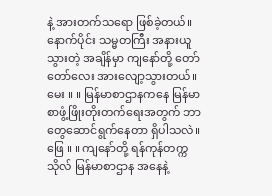နဲ့ အားတက်သရော ဖြစ်ခဲ့တယ်။ နောက်ပိုင်း သမ္မတကြီး အနားယူသွားတဲ့ အချိန်မှာ ကျနော်တို့ တော်တော်လေး အားလျော့သွားတယ်။
မေး ။ ။ မြန်မာစာဌာနကနေ မြန်မာစာဖွံ့ဖြိုးတိုးတက်ရေးအတွက် ဘာတွေဆောင်ရွက်နေတာ ရှိပါသလဲ။
ဖြေ ။ ။ ကျနော်တို့ ရန်ကုန်တက္ကသိုလ် မြန်မာစာဌာန အနေနဲ့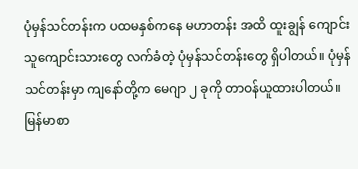ပုံမှန်သင်တန်းက ပထမနှစ်ကနေ မဟာတန်း အထိ ထူးချွန် ကျောင်းသူကျောင်းသားတွေ လက်ခံတဲ့ ပုံမှန်သင်တန်းတွေ ရှိပါတယ်။ ပုံမှန်သင်တန်းမှာ ကျနော်တို့က မေဂျာ ၂ ခုကို တာဝန်ယူထားပါတယ်။ မြန်မာစာ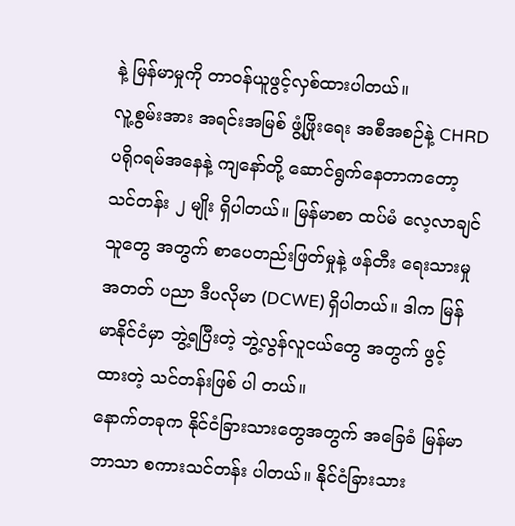နဲ့ မြန်မာမှုကို တာဝန်ယူဖွင့်လှစ်ထားပါတယ်။
လူ့စွမ်းအား အရင်းအမြစ် ဖွံ့ဖြိုးရေး အစီအစဉ်နဲ့ CHRD ပရိုဂရမ်အနေနဲ့ ကျနော်တို့ ဆောင်ရွက်နေတာကတော့ သင်တန်း ၂ မျိုး ရှိပါတယ်။ မြန်မာစာ ထပ်မံ လေ့လာချင်သူတွေ အတွက် စာပေတည်းဖြတ်မှုနဲ့ ဖန်တီး ရေးသားမှု အတတ် ပညာ ဒီပလိုမာ (DCWE) ရှိပါတယ်။ ဒါက မြန်မာနိုင်ငံမှာ ဘွဲ့ရပြီးတဲ့ ဘွဲ့လွန်လူငယ်တွေ အတွက် ဖွင့်ထားတဲ့ သင်တန်းဖြစ် ပါ တယ်။
နောက်တခုက နိုင်ငံခြားသားတွေအတွက် အခြေခံ မြန်မာဘာသာ စကားသင်တန်း ပါတယ်။ နိုင်ငံခြားသား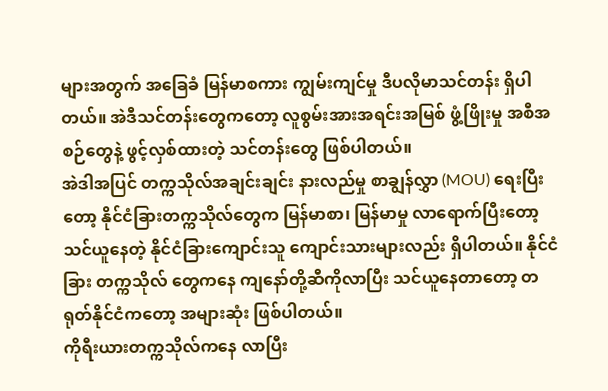များအတွက် အခြေခံ မြန်မာစကား ကျွမ်းကျင်မှု ဒီပလိုမာသင်တန်း ရှိပါတယ်။ အဲဒီသင်တန်းတွေကတော့ လူစွမ်းအားအရင်းအမြစ် ဖွံ့ဖြိုးမှု အစီအစဉ်တွေနဲ့ ဖွင့်လှစ်ထားတဲ့ သင်တန်းတွေ ဖြစ်ပါတယ်။
အဲဒါအပြင် တက္ကသိုလ်အချင်းချင်း နားလည်မှု စာချွန်လွှာ (MOU) ရေးပြီးတော့ နိုင်ငံခြားတက္ကသိုလ်တွေက မြန်မာစာ၊ မြန်မာမှု လာရောက်ပြီးတော့ သင်ယူနေတဲ့ နိုင်ငံခြားကျောင်းသူ ကျောင်းသားများလည်း ရှိပါတယ်။ နိုင်ငံခြား တက္ကသိုလ် တွေကနေ ကျနော်တို့ဆီကိုလာပြီး သင်ယူနေတာတော့ တရုတ်နိုင်ငံကတော့ အများဆုံး ဖြစ်ပါတယ်။
ကိုရီးယားတက္ကသိုလ်ကနေ လာပြီး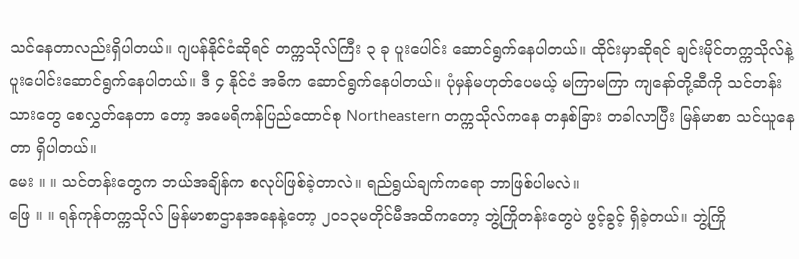သင်နေတာလည်းရှိပါတယ်။ ဂျပန်နိုင်ငံဆိုရင် တက္ကသိုလ်ကြီး ၃ ခု ပူးပေါင်း ဆောင်ရွက်နေပါတယ်။ ထိုင်းမှာဆိုရင် ချင်းမိုင်တက္ကသိုလ်နဲ့ ပူးပေါင်းဆောင်ရွက်နေပါတယ်။ ဒီ ၄ နိုင်ငံ အဓိက ဆောင်ရွက်နေပါတယ်။ ပုံမှန်မဟုတ်ပေမယ့် မကြာမကြာ ကျနော်တို့ဆီကို သင်တန်းသားတွေ စေလွှတ်နေတာ တော့ အမေရိကန်ပြည်ထောင်စု Northeastern တက္ကသိုလ်ကနေ တနှစ်ခြား တခါလာပြီး မြန်မာစာ သင်ယူနေတာ ရှိပါတယ်။
မေး ။ ။ သင်တန်းတွေက ဘယ်အချိန်က စလုပ်ဖြစ်ခဲ့တာလဲ။ ရည်ရွယ်ချက်ကရော ဘာဖြစ်ပါမလဲ။
ဖြေ ။ ။ ရန်ကုန်တက္ကသိုလ် မြန်မာစာဌာနအနေနဲ့တော့ ၂၀၁၃မတိုင်မီအထိကတော့ ဘွဲ့ကြိုတန်းတွေပဲ ဖွင့်ခွင့် ရှိခဲ့တယ်။ ဘွဲ့ကြို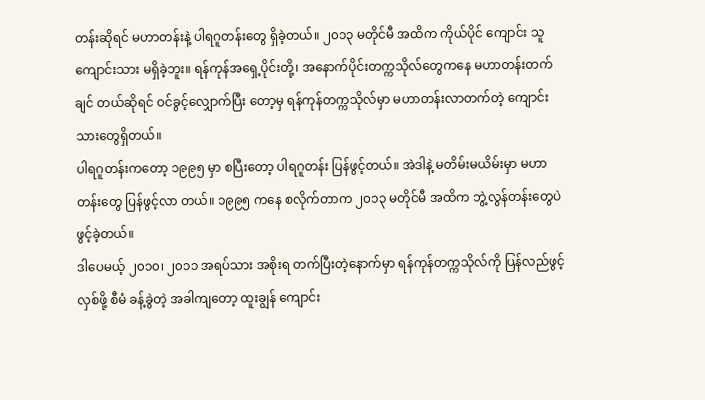တန်းဆိုရင် မဟာတန်းနဲ့ ပါရဂူတန်းတွေ ရှိခဲ့တယ်။ ၂၀၁၃ မတိုင်မီ အထိက ကိုယ်ပိုင် ကျောင်း သူကျောင်းသား မရှိခဲ့ဘူး။ ရန်ကုန်အရှေ့ပိုင်းတို့၊ အနောက်ပိုင်းတက္ကသိုလ်တွေကနေ မဟာတန်းတက်ချင် တယ်ဆိုရင် ဝင်ခွင့်လျှောက်ပြီး တော့မှ ရန်ကုန်တက္ကသိုလ်မှာ မဟာတန်းလာတက်တဲ့ ကျောင်းသားတွေရှိတယ်။
ပါရဂူတန်းကတော့ ၁၉၉၅ မှာ စပြီးတော့ ပါရဂူတန်း ပြန်ဖွင့်တယ်။ အဲဒါနဲ့ မတိမ်းမယိမ်းမှာ မဟာတန်းတွေ ပြန်ဖွင့်လာ တယ်။ ၁၉၉၅ ကနေ စလိုက်တာက ၂၀၁၃ မတိုင်မီ အထိက ဘွဲ့လွန်တန်းတွေပဲ ဖွင့်ခဲ့တယ်။
ဒါပေမယ့် ၂၀၁၀၊ ၂၀၁၁ အရပ်သား အစိုးရ တက်ပြီးတဲ့နောက်မှာ ရန်ကုန်တက္ကသိုလ်ကို ပြန်လည်ဖွင့်လှစ်ဖို့ စီမံ ခန့်ခွဲတဲ့ အခါကျတော့ ထူးချွန် ကျောင်း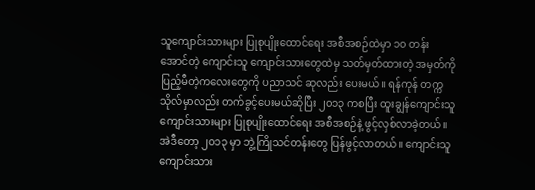သူကျောင်းသားများ ပြုစုပျိုးထောင်ရေး အစီအစဉ်ထဲမှာ ၁၀ တန်း အောင်တဲ့ ကျောင်းသူ ကျောင်းသားတွေထဲမှ သတ်မှတ်ထားတဲ့ အမှတ်ကို ပြည့်မီတဲ့ကလေးတွေကို ပညာသင် ဆုလည်း ပေးမယ်။ ရန်ကုန် တက္ကသိုလ်မှာလည်း တက်ခွင့်ပေးမယ်ဆိုပြီး ၂၀၁၃ ကစပြီး ထူးချွန်ကျောင်းသူ ကျောင်းသားများ ပြုစုပျိုးထောင်ရေး အစီအစဉ်နဲ့ ဖွင့်လှစ်လာခဲ့တယ်။
အဲဒီတော့ ၂၀၁၃ မှာ ဘွဲ့ကြိုသင်တန်းတွေ ပြန်ဖွင့်လာတယ်။ ကျောင်းသူကျောင်းသား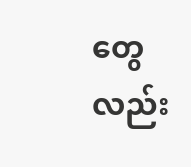တွေလည်း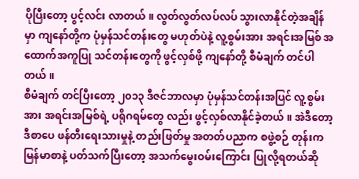ပိုပြီးတော့ ပွင့်လင်း လာတယ်။ လွတ်လွတ်လပ်လပ် သွားလာနိုင်တဲ့အချိန်မှာ ကျနော်တို့က ပုံမှန်သင်တန်းတွေ မဟုတ်ပဲနဲ့ လူ့စွမ်းအား အရင်းအမြစ် အထောက်အကူပြု သင်တန်းတွေကို ဖွင့်လှစ်ဖို့ ကျနော်တို့ စီမံချက် တင်ပါတယ်။
စီမံချက် တင်ပြီးတော့ ၂၀၁၃ ဒီဇင်ဘာလမှာ ပုံမှန်သင်တန်းအပြင် လူ့စွမ်းအား အရင်းအမြစ်ရဲ့ ပရိုဂရမ်တွေ လည်း ဖွင့်လှစ်လာနိုင်ခဲ့တယ်။ အဲဒီတော့ ဒီစာပေ ဖန်တီးရေးသားမှုနဲ့ တည်းဖြတ်မှု အတတ်ပညာက စဖွဲ့စဉ် တုန်းက မြန်မာစာနဲ့ ပတ်သက်ပြီးတော့ အသက်မွေးဝမ်းကြောင်း ပြုလို့ရတယ်ဆို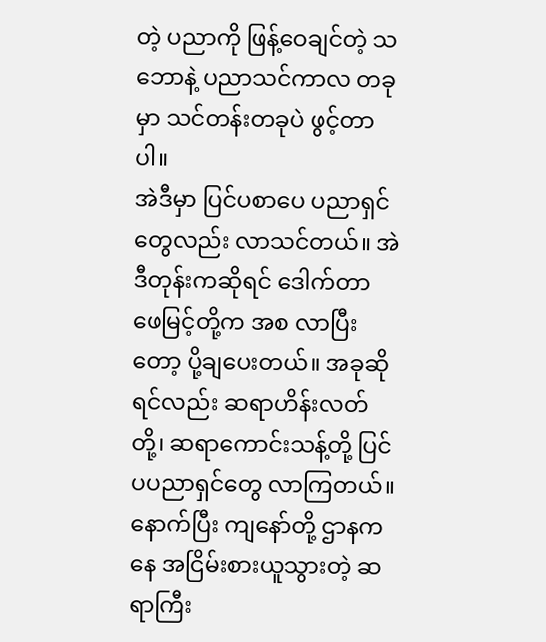တဲ့ ပညာကို ဖြန့်ဝေချင်တဲ့ သဘောနဲ့ ပညာသင်ကာလ တခုမှာ သင်တန်းတခုပဲ ဖွင့်တာပါ။
အဲဒီမှာ ပြင်ပစာပေ ပညာရှင်တွေလည်း လာသင်တယ်။ အဲဒီတုန်းကဆိုရင် ဒေါက်တာ ဖေမြင့်တို့က အစ လာပြီးတော့ ပို့ချပေးတယ်။ အခုဆိုရင်လည်း ဆရာဟိန်းလတ်တို့၊ ဆရာကောင်းသန့်တို့ ပြင်ပပညာရှင်တွေ လာကြတယ်။ နောက်ပြီး ကျနော်တို့ ဌာနကနေ အငြိမ်းစားယူသွားတဲ့ ဆရာကြီး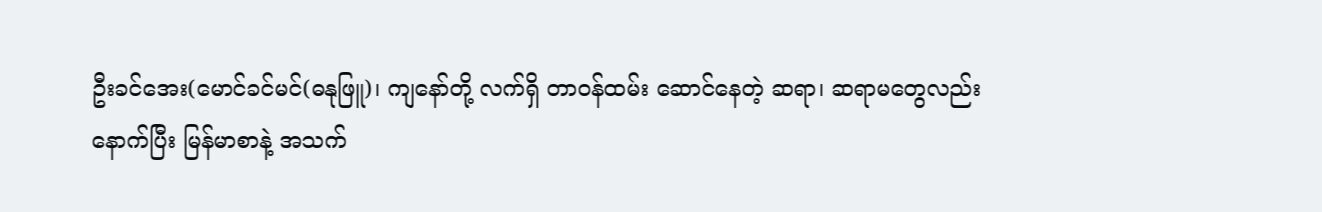ဦးခင်အေး(မောင်ခင်မင်(ဓနုဖြူ)၊ ကျနော်တို့ လက်ရှိ တာဝန်ထမ်း ဆောင်နေတဲ့ ဆရာ၊ ဆရာမတွေလည်း
နောက်ပြီး မြန်မာစာနဲ့ အသက်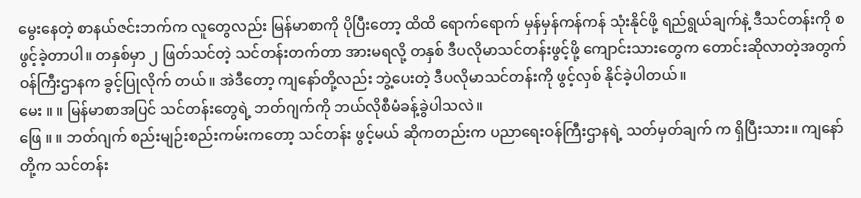မွေးနေတဲ့ စာနယ်ဇင်းဘက်က လူတွေလည်း မြန်မာစာကို ပိုပြီးတော့ ထိထိ ရောက်ရောက် မှန်မှန်ကန်ကန် သုံးနိုင်ဖို့ ရည်ရွယ်ချက်နဲ့ ဒီသင်တန်းကို စဖွင့်ခဲ့တာပါ။ တနှစ်မှာ ၂ ဖြတ်သင်တဲ့ သင်တန်းတက်တာ အားမရလို့ တနှစ် ဒီပလိုမာသင်တန်းဖွင့်ဖို့ ကျောင်းသားတွေက တောင်းဆိုလာတဲ့အတွက် ဝန်ကြီးဌာနက ခွင့်ပြုလိုက် တယ်။ အဲဒီတော့ ကျနော်တို့လည်း ဘွဲ့ပေးတဲ့ ဒီပလိုမာသင်တန်းကို ဖွင့်လှစ် နိုင်ခဲ့ပါတယ်။
မေး ။ ။ မြန်မာစာအပြင် သင်တန်းတွေရဲ့ ဘတ်ဂျက်ကို ဘယ်လိုစီမံခန့်ခွဲပါသလဲ။
ဖြေ ။ ။ ဘတ်ဂျက် စည်းမျဉ်းစည်းကမ်းကတော့ သင်တန်း ဖွင့်မယ် ဆိုကတည်းက ပညာရေးဝန်ကြီးဌာနရဲ့ သတ်မှတ်ချက် က ရှိပြီးသား။ ကျနော်တို့က သင်တန်း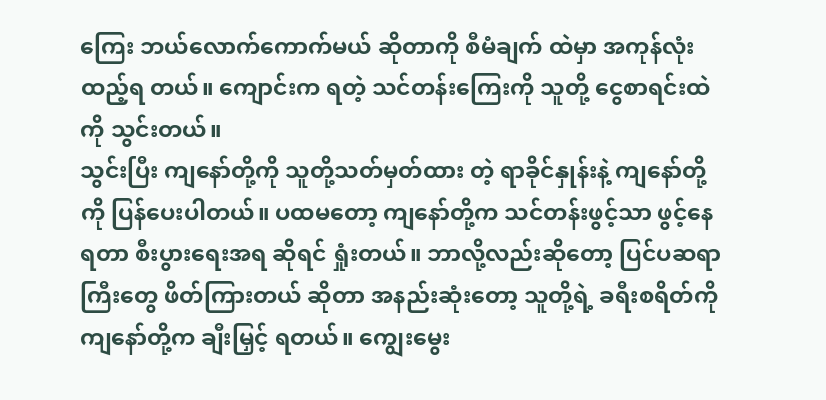ကြေး ဘယ်လောက်ကောက်မယ် ဆိုတာကို စီမံချက် ထဲမှာ အကုန်လုံး ထည့်ရ တယ်။ ကျောင်းက ရတဲ့ သင်တန်းကြေးကို သူတို့ ငွေစာရင်းထဲကို သွင်းတယ်။
သွင်းပြီး ကျနော်တို့ကို သူတို့သတ်မှတ်ထား တဲ့ ရာခိုင်နှုန်းနဲ့ ကျနော်တို့ကို ပြန်ပေးပါတယ်။ ပထမတော့ ကျနော်တို့က သင်တန်းဖွင့်သာ ဖွင့်နေရတာ စီးပွားရေးအရ ဆိုရင် ရှုံးတယ်။ ဘာလို့လည်းဆိုတော့ ပြင်ပဆရာကြီးတွေ ဖိတ်ကြားတယ် ဆိုတာ အနည်းဆုံးတော့ သူတို့ရဲ့ ခရီးစရိတ်ကို ကျနော်တို့က ချီးမြှင့် ရတယ်။ ကျွေးမွေး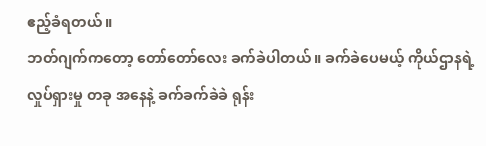ဧည့်ခံရတယ်။
ဘတ်ဂျက်ကတော့ တော်တော်လေး ခက်ခဲပါတယ်။ ခက်ခဲပေမယ့် ကိုယ်ဌာနရဲ့လှုပ်ရှားမှု တခု အနေနဲ့ ခက်ခက်ခဲခဲ ရုန်း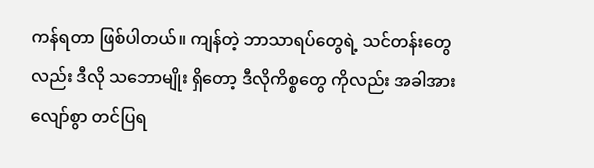ကန်ရတာ ဖြစ်ပါတယ်။ ကျန်တဲ့ ဘာသာရပ်တွေရဲ့ သင်တန်းတွေလည်း ဒီလို သဘောမျိုး ရှိတော့ ဒီလိုကိစ္စတွေ ကိုလည်း အခါအားလျော်စွာ တင်ပြရ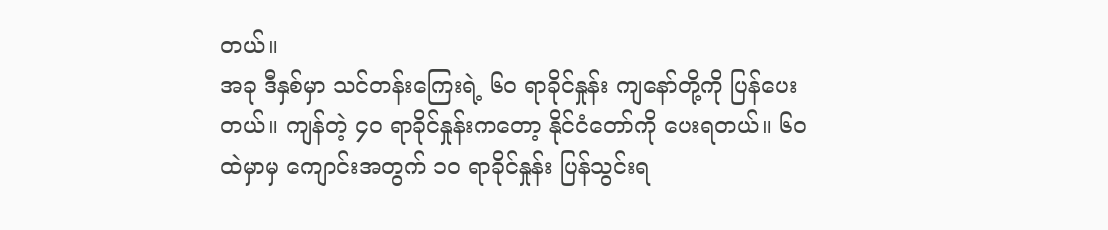တယ်။
အခု ဒီနှစ်မှာ သင်တန်းကြေးရဲ့ ၆၀ ရာခိုင်နှုန်း ကျနော်တို့ကို ပြန်ပေးတယ်။ ကျန်တဲ့ ၄၀ ရာခိုင်နှုန်းကတော့ နိုင်ငံတော်ကို ပေးရတယ်။ ၆၀ ထဲမှာမှ ကျောင်းအတွက် ၁၀ ရာခိုင်နှုန်း ပြန်သွင်းရ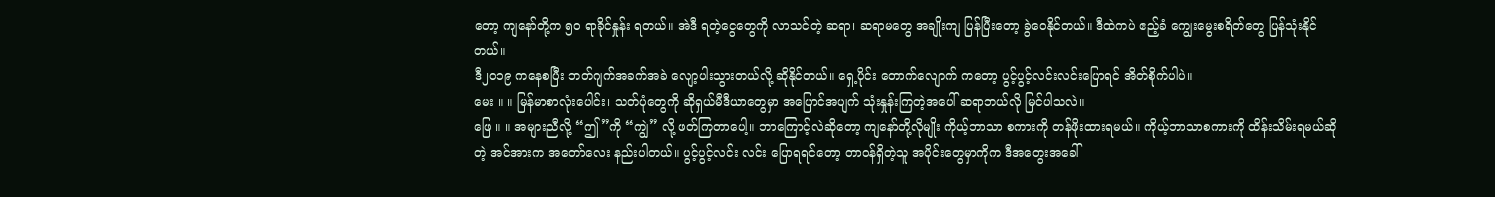တော့ ကျနော်တို့က ၅၀ ရာခိုင်နှုန်း ရတယ်။ အဲဒီ ရတဲ့ငွေတွေကို လာသင်တဲ့ ဆရာ၊ ဆရာမတွေ အချိုးကျ ပြန်ပြီးတော့ ခွဲဝေနိုင်တယ်။ ဒီထဲကပဲ ဧည့်ခံ ကျွေးမွေးစရိတ်တွေ ပြန်သုံးနိုင်တယ်။
ဒီ၂၀၁၉ ကနေစပြီး ဘတ်ဂျက်အခက်အခဲ လျော့ပါးသွားတယ်လို့ ဆိုနိုင်တယ်။ ရှေ့ပိုင်း တောက်လျောက် ကတော့ ပွင့်ပွင့်လင်းလင်းပြောရင် အိတ်စိုက်ပါပဲ။
မေး ။ ။ မြန်မာစာလုံးပေါင်း၊ သတ်ပုံတွေကို ဆိုရှယ်မီဒီယာတွေမှာ အပြောင်အပျက် သုံးနှုန်းကြတဲ့အပေါ် ဆရာဘယ်လို မြင်ပါသလဲ။
ဖြေ ။ ။ အများညီလို့ “ဤ”ကို “ကျွဲ” လို့ ဖတ်ကြတာပေါ့။ ဘာကြောင့်လဲဆိုတော့ ကျနော်တို့လိုမျိုး ကိုယ့်ဘာသာ စကားကို တန်ဖိုးထားရမယ်။ ကိုယ့်ဘာသာစကားကို ထိန်းသိမ်းရမယ်ဆိုတဲ့ အင်အားက အတော်လေး နည်းပါတယ်။ ပွင့်ပွင့်လင်း လင်း ပြောရရင်တော့ တာဝန်ရှိတဲ့သူ အပိုင်းတွေမှာကိုက ဒီအတွေးအခေါ်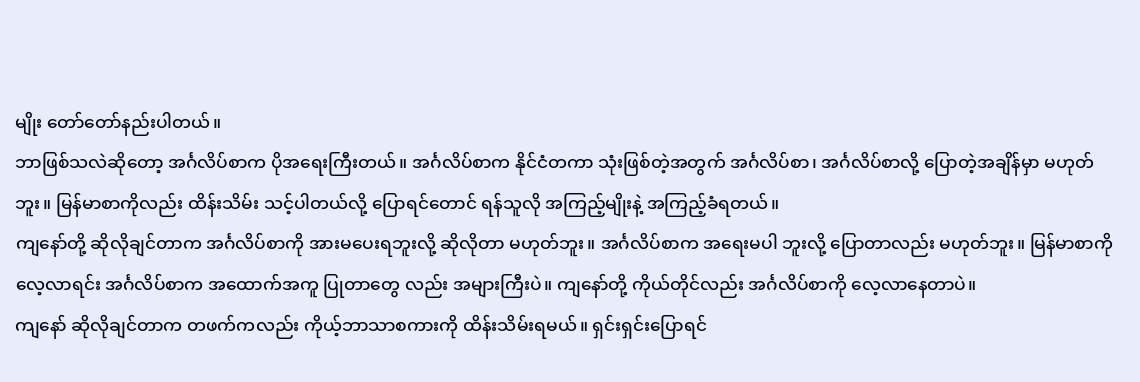မျိုး တော်တော်နည်းပါတယ်။
ဘာဖြစ်သလဲဆိုတော့ အင်္ဂလိပ်စာက ပိုအရေးကြီးတယ်။ အင်္ဂလိပ်စာက နိုင်ငံတကာ သုံးဖြစ်တဲ့အတွက် အင်္ဂလိပ်စာ၊ အင်္ဂလိပ်စာလို့ ပြောတဲ့အချိန်မှာ မဟုတ်ဘူး။ မြန်မာစာကိုလည်း ထိန်းသိမ်း သင့်ပါတယ်လို့ ပြောရင်တောင် ရန်သူလို အကြည့်မျိုးနဲ့ အကြည့်ခံရတယ်။
ကျနော်တို့ ဆိုလိုချင်တာက အင်္ဂလိပ်စာကို အားမပေးရဘူးလို့ ဆိုလိုတာ မဟုတ်ဘူး။ အင်္ဂလိပ်စာက အရေးမပါ ဘူးလို့ ပြောတာလည်း မဟုတ်ဘူး။ မြန်မာစာကို လေ့လာရင်း အင်္ဂလိပ်စာက အထောက်အကူ ပြုတာတွေ လည်း အများကြီးပဲ။ ကျနော်တို့ ကိုယ်တိုင်လည်း အင်္ဂလိပ်စာကို လေ့လာနေတာပဲ။
ကျနော် ဆိုလိုချင်တာက တဖက်ကလည်း ကိုယ့်ဘာသာစကားကို ထိန်းသိမ်းရမယ်။ ရှင်းရှင်းပြောရင်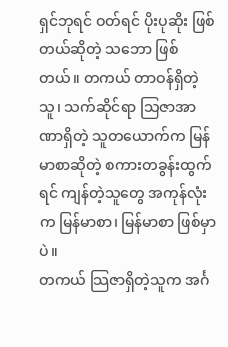ရှင်ဘုရင် ဝတ်ရင် ပိုးပုဆိုး ဖြစ်တယ်ဆိုတဲ့ သဘော ဖြစ်တယ်။ တကယ် တာဝန်ရှိတဲ့သူ၊ သက်ဆိုင်ရာ သြဇာအာဏာရှိတဲ့ သူတယောက်က မြန်မာစာဆိုတဲ့ စကားတခွန်းထွက်ရင် ကျန်တဲ့သူတွေ အကုန်လုံးက မြန်မာစာ၊ မြန်မာစာ ဖြစ်မှာပဲ။
တကယ် သြဇာရှိတဲ့သူက အင်္ဂ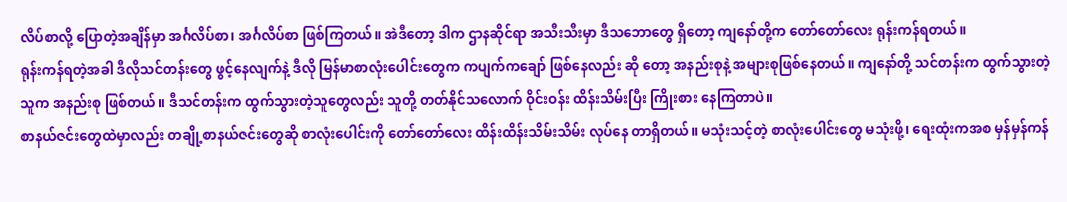လိပ်စာလို့ ပြောတဲ့အချိန်မှာ အင်္ဂလိပ်စာ၊ အင်္ဂလိပ်စာ ဖြစ်ကြတယ်။ အဲဒီတော့ ဒါက ဌာနဆိုင်ရာ အသီးသီးမှာ ဒီသဘောတွေ ရှိတော့ ကျနော်တို့က တော်တော်လေး ရုန်းကန်ရတယ်။
ရုန်းကန်ရတဲ့အခါ ဒီလိုသင်တန်းတွေ ဖွင့်နေလျက်နဲ့ ဒီလို မြန်မာစာလုံးပေါင်းတွေက ကပျက်ကချော် ဖြစ်နေလည်း ဆို တော့ အနည်းစုနဲ့ အများစုဖြစ်နေတယ်။ ကျနော်တို့ သင်တန်းက ထွက်သွားတဲ့သူက အနည်းစု ဖြစ်တယ်။ ဒီသင်တန်းက ထွက်သွားတဲ့သူတွေလည်း သူတို့ တတ်နိုင်သလောက် ဝိုင်းဝန်း ထိန်းသိမ်းပြီး ကြိုးစား နေကြတာပဲ။
စာနယ်ဇင်းတွေထဲမှာလည်း တချို့စာနယ်ဇင်းတွေဆို စာလုံးပေါင်းကို တော်တော်လေး ထိန်းထိန်းသိမ်းသိမ်း လုပ်နေ တာရှိတယ်။ မသုံးသင့်တဲ့ စာလုံးပေါင်းတွေ မသုံးဖို့၊ ရေးထုံးကအစ မှန်မှန်ကန်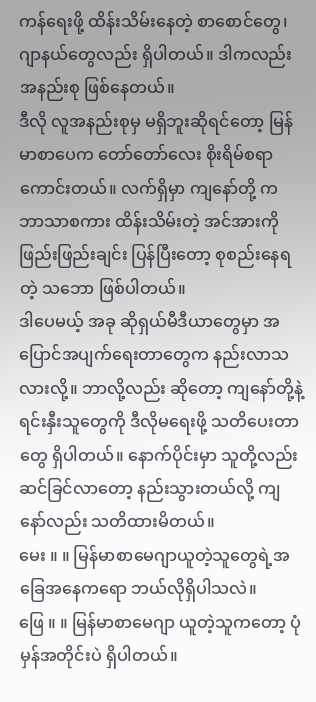ကန်ရေးဖို့ ထိန်းသိမ်းနေတဲ့ စာစောင်တွေ၊ ဂျာနယ်တွေလည်း ရှိပါတယ်။ ဒါကလည်း အနည်းစု ဖြစ်နေတယ်။
ဒီလို လူအနည်းစုမှ မရှိဘူးဆိုရင်တော့ မြန်မာစာပေက တော်တော်လေး စိုးရိမ်စရာ ကောင်းတယ်။ လက်ရှိမှာ ကျနော်တို့ က ဘာသာစကား ထိန်းသိမ်းတဲ့ အင်အားကို ဖြည်းဖြည်းချင်း ပြန်ပြီးတော့ စုစည်းနေရတဲ့ သဘော ဖြစ်ပါတယ်။
ဒါပေမယ့် အခု ဆိုရှယ်မီဒီယာတွေမှာ အပြောင်အပျက်ရေးတာတွေက နည်းလာသလားလို့။ ဘာလို့လည်း ဆိုတော့ ကျနော်တို့နဲ့ ရင်းနှီးသူတွေကို ဒီလိုမရေးဖို့ သတိပေးတာတွေ ရှိပါတယ်။ နောက်ပိုင်းမှာ သူတို့လည်း ဆင်ခြင်လာတော့ နည်းသွားတယ်လို့ ကျနော်လည်း သတိထားမိတယ်။
မေး ။ ။ မြန်မာစာမေဂျာယူတဲ့သူတွေရဲ့အခြေအနေကရော ဘယ်လိုရှိပါသလဲ။
ဖြေ ။ ။ မြန်မာစာမေဂျာ ယူတဲ့သူကတော့ ပုံမှန်အတိုင်းပဲ ရှိပါတယ်။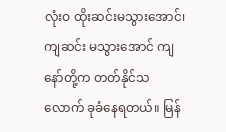လုံးဝ ထိုးဆင်းမသွားအောင်၊ ကျဆင်း မသွားအောင် ကျနော်တို့က တတ်နိုင်သလောက် ခုခံနေရတယ်။ မြန်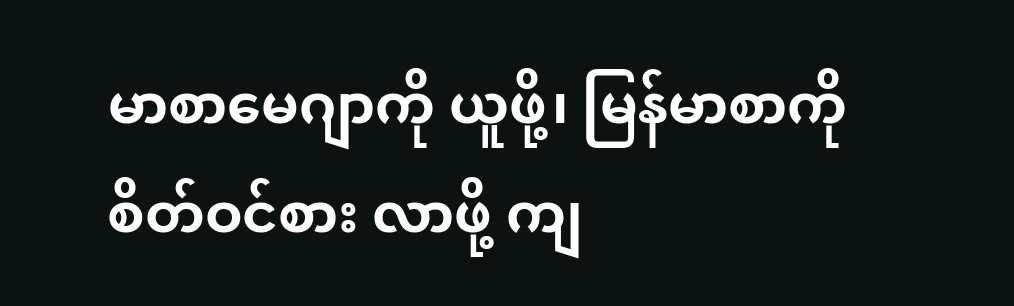မာစာမေဂျာကို ယူဖို့၊ မြန်မာစာကို စိတ်ဝင်စား လာဖို့ ကျ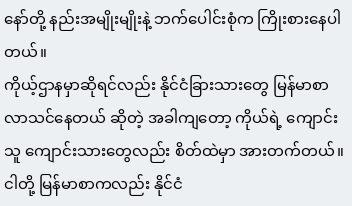နော်တို့ နည်းအမျိုးမျိုးနဲ့ ဘက်ပေါင်းစုံက ကြိုးစားနေပါတယ်။
ကိုယ့်ဌာနမှာဆိုရင်လည်း နိုင်ငံခြားသားတွေ မြန်မာစာလာသင်နေတယ် ဆိုတဲ့ အခါကျတော့ ကိုယ်ရဲ့ ကျောင်းသူ ကျောင်းသားတွေလည်း စိတ်ထဲမှာ အားတက်တယ်။ ငါတို့ မြန်မာစာကလည်း နိုင်ငံ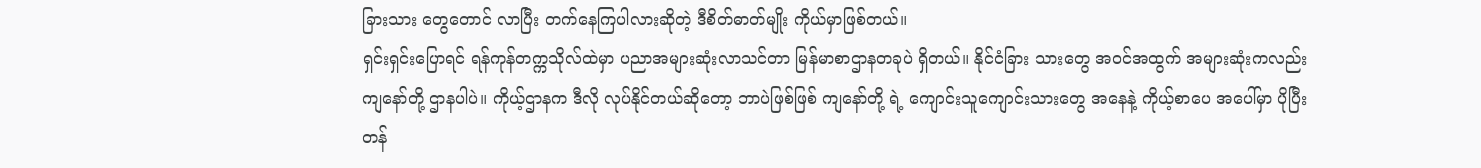ခြားသား တွေတောင် လာပြီး တက်နေကြပါလားဆိုတဲ့ ဒီစိတ်ဓာတ်မျိုး ကိုယ်မှာဖြစ်တယ်။
ရှင်းရှင်းပြောရင် ရန်ကုန်တက္ကသိုလ်ထဲမှာ ပညာအများဆုံးလာသင်တာ မြန်မာစာဌာနတခုပဲ ရှိတယ်။ နိုင်ငံခြား သားတွေ အဝင်အထွက် အများဆုံးကလည်း ကျနော်တို့ ဌာနပါပဲ။ ကိုယ့်ဌာနက ဒီလို လုပ်နိုင်တယ်ဆိုတော့ ဘာပဲဖြစ်ဖြစ် ကျနော်တို့ ရဲ့ ကျောင်းသူကျောင်းသားတွေ အနေနဲ့ ကိုယ့်စာပေ အပေါ်မှာ ပိုပြီး တန်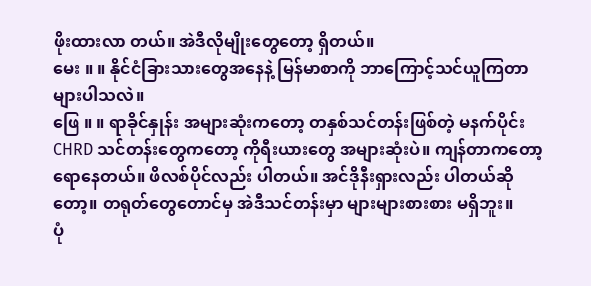ဖိုးထားလာ တယ်။ အဲဒီလိုမျိုးတွေတော့ ရှိတယ်။
မေး ။ ။ နိုင်ငံခြားသားတွေအနေနဲ့ မြန်မာစာကို ဘာကြောင့်သင်ယူကြတာ များပါသလဲ။
ဖြေ ။ ။ ရာခိုင်နှုန်း အများဆုံးကတော့ တနှစ်သင်တန်းဖြစ်တဲ့ မနက်ပိုင်း CHRD သင်တန်းတွေကတော့ ကိုရီးယားတွေ အများဆုံးပဲ။ ကျန်တာကတော့ ရောနေတယ်။ ဖိလစ်ပိုင်လည်း ပါတယ်။ အင်ဒိုနီးရှားလည်း ပါတယ်ဆိုတော့။ တရုတ်တွေတောင်မှ အဲဒီသင်တန်းမှာ များများစားစား မရှိဘူး။
ပုံ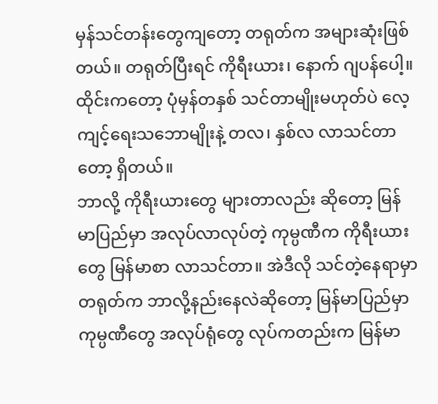မှန်သင်တန်းတွေကျတော့ တရုတ်က အများဆုံးဖြစ်တယ်။ တရုတ်ပြီးရင် ကိုရီးယား၊ နောက် ဂျပန်ပေါ့။ ထိုင်းကတော့ ပုံမှန်တနှစ် သင်တာမျိုးမဟုတ်ပဲ လေ့ကျင့်ရေးသဘောမျိုးနဲ့ တလ၊ နှစ်လ လာသင်တာတော့ ရှိတယ်။
ဘာလို့ ကိုရီးယားတွေ များတာလည်း ဆိုတော့ မြန်မာပြည်မှာ အလုပ်လာလုပ်တဲ့ ကုမ္ပဏီက ကိုရီးယားတွေ မြန်မာစာ လာသင်တာ။ အဲဒီလို သင်တဲ့နေရာမှာ တရုတ်က ဘာလို့နည်းနေလဲဆိုတော့ မြန်မာပြည်မှာ ကုမ္ပဏီတွေ အလုပ်ရုံတွေ လုပ်ကတည်းက မြန်မာ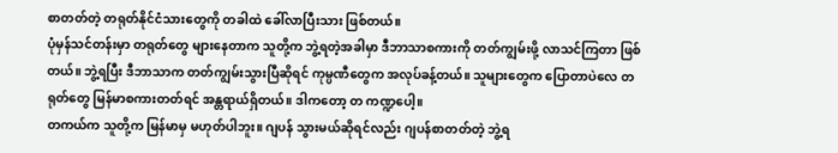စာတတ်တဲ့ တရုတ်နိုင်ငံသားတွေကို တခါထဲ ခေါ်လာပြီးသား ဖြစ်တယ်။
ပုံမှန်သင်တန်းမှာ တရုတ်တွေ များနေတာက သူတို့က ဘွဲ့ရတဲ့အခါမှာ ဒီဘာသာစကားကို တတ်ကျွမ်းဖို့ လာသင်ကြတာ ဖြစ်တယ်။ ဘွဲ့ရပြီး ဒီဘာသာက တတ်ကျွမ်းသွားပြီဆိုရင် ကုမ္ပဏီတွေက အလုပ်ခန့်တယ်။ သူများတွေက ပြောတာပဲလေ တရုတ်တွေ မြန်မာစကားတတ်ရင် အန္တရာယ်ရှိတယ်။ ဒါကတော့ တ ကဏ္ဍပေါ့။
တကယ်က သူတို့က မြန်မာမှ မဟုတ်ပါဘူး။ ဂျပန် သွားမယ်ဆိုရင်လည်း ဂျပန်စာတတ်တဲ့ ဘွဲ့ရ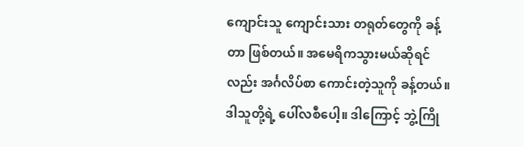ကျောင်းသူ ကျောင်းသား တရုတ်တွေကို ခန့်တာ ဖြစ်တယ်။ အမေရိကသွားမယ်ဆိုရင်လည်း အင်္ဂလိပ်စာ ကောင်းတဲ့သူကို ခန့်တယ်။ ဒါသူတို့ရဲ့ ပေါ်လစီပေါ့။ ဒါကြောင့် ဘွဲ့ကြို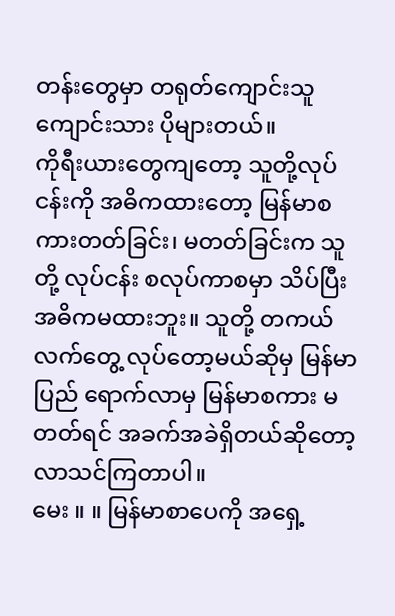တန်းတွေမှာ တရုတ်ကျောင်းသူကျောင်းသား ပိုများတယ်။
ကိုရီးယားတွေကျတော့ သူတို့လုပ်ငန်းကို အဓိကထားတော့ မြန်မာစကားတတ်ခြင်း၊ မတတ်ခြင်းက သူတို့ လုပ်ငန်း စလုပ်ကာစမှာ သိပ်ပြီး အဓိကမထားဘူး။ သူတို့ တကယ်လက်တွေ့ လုပ်တော့မယ်ဆိုမှ မြန်မာပြည် ရောက်လာမှ မြန်မာစကား မတတ်ရင် အခက်အခဲရှိတယ်ဆိုတော့ လာသင်ကြတာပါ။
မေး ။ ။ မြန်မာစာပေကို အရှေ့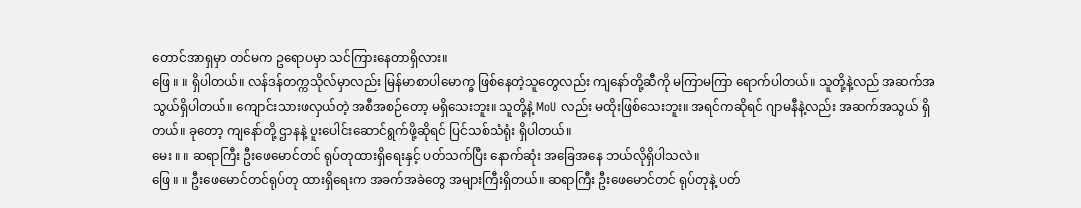တောင်အာရှမှာ တင်မက ဥရောပမှာ သင်ကြားနေတာရှိလား။
ဖြေ ။ ။ ရှိပါတယ်။ လန်ဒန်တက္ကသိုလ်မှာလည်း မြန်မာစာပါမောက္ခ ဖြစ်နေတဲ့သူတွေလည်း ကျနော်တို့ဆီကို မကြာမကြာ ရောက်ပါတယ်။ သူတို့နဲ့လည် အဆက်အသွယ်ရှိပါတယ်။ ကျောင်းသားဖလှယ်တဲ့ အစီအစဉ်တော့ မရှိသေးဘူး။ သူတို့နဲ့ MoU လည်း မထိုးဖြစ်သေးဘူး။ အရင်ကဆိုရင် ဂျာမနီနဲ့လည်း အဆက်အသွယ် ရှိတယ်။ ခုတော့ ကျနော်တို့ ဌာနနဲ့ ပူးပေါင်းဆောင်ရွက်ဖို့ဆိုရင် ပြင်သစ်သံရုံး ရှိပါတယ်။
မေး ။ ။ ဆရာကြီး ဦးဖေမောင်တင် ရုပ်တုထားရှိရေးနှင့် ပတ်သက်ပြီး နောက်ဆုံး အခြေအနေ ဘယ်လိုရှိပါသလဲ။
ဖြေ ။ ။ ဦးဖေမောင်တင်ရုပ်တု ထားရှိရေးက အခက်အခဲတွေ အများကြီးရှိတယ်။ ဆရာကြီး ဦးဖေမောင်တင် ရုပ်တုနဲ့ ပတ်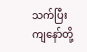သက်ပြီး ကျနော်တို့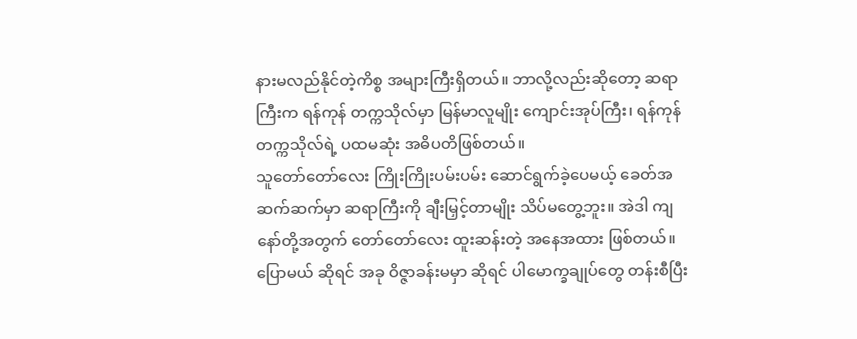နားမလည်နိုင်တဲ့ကိစ္စ အများကြီးရှိတယ်။ ဘာလို့လည်းဆိုတော့ ဆရာကြီးက ရန်ကုန် တက္ကသိုလ်မှာ မြန်မာလူမျိုး ကျောင်းအုပ်ကြီး၊ ရန်ကုန်တက္ကသိုလ်ရဲ့ ပထမဆုံး အဓိပတိဖြစ်တယ်။
သူတော်တော်လေး ကြိုးကြိုးပမ်းပမ်း ဆောင်ရွက်ခဲ့ပေမယ့် ခေတ်အဆက်ဆက်မှာ ဆရာကြီးကို ချီးမြှင့်တာမျိုး သိပ်မတွေ့ဘူး။ အဲဒါ ကျနော်တို့အတွက် တော်တော်လေး ထူးဆန်းတဲ့ အနေအထား ဖြစ်တယ်။ ပြောမယ် ဆိုရင် အခု ဝိဇ္ဇာခန်းမမှာ ဆိုရင် ပါမောက္ခချုပ်တွေ တန်းစီပြီး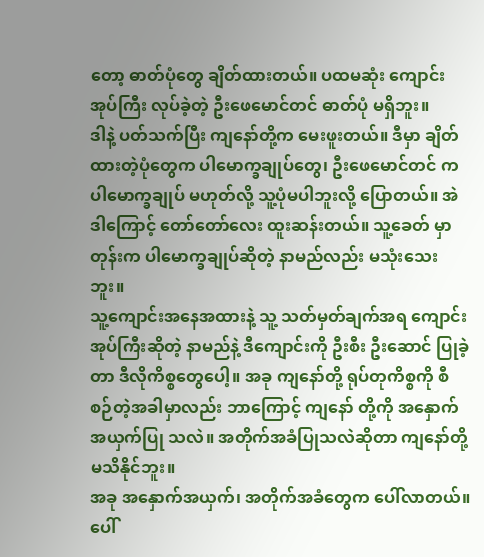တော့ ဓာတ်ပုံတွေ ချိတ်ထားတယ်။ ပထမဆုံး ကျောင်းအုပ်ကြီး လုပ်ခဲ့တဲ့ ဦးဖေမောင်တင် ဓာတ်ပုံ မရှိဘူး။
ဒါနဲ့ ပတ်သက်ပြီး ကျနော်တို့က မေးဖူးတယ်။ ဒီမှာ ချိတ်ထားတဲ့ပုံတွေက ပါမောက္ခချုပ်တွေ၊ ဦးဖေမောင်တင် က ပါမောက္ခချုပ် မဟုတ်လို့ သူ့ပုံမပါဘူးလို့ ပြောတယ်။ အဲဒါကြောင့် တော်တော်လေး ထူးဆန်းတယ်။ သူ့ခေတ် မှာတုန်းက ပါမောက္ခချုပ်ဆိုတဲ့ နာမည်လည်း မသုံးသေးဘူး။
သူ့ကျောင်းအနေအထားနဲ့ သူ့ သတ်မှတ်ချက်အရ ကျောင်းအုပ်ကြီးဆိုတဲ့ နာမည်နဲ့ ဒီကျောင်းကို ဦးစီး ဦးဆောင် ပြုခဲ့တာ ဒီလိုကိစ္စတွေပေါ့။ အခု ကျနော်တို့ ရုပ်တုကိစ္စကို စီစဉ်တဲ့အခါမှာလည်း ဘာကြောင့် ကျနော် တို့ကို အနှောက်အယှက်ပြု သလဲ။ အတိုက်အခံပြုသလဲဆိုတာ ကျနော်တို့ မသိနိုင်ဘူး။
အခု အနှောက်အယှက်၊ အတိုက်အခံတွေက ပေါ်လာတယ်။ ပေါ်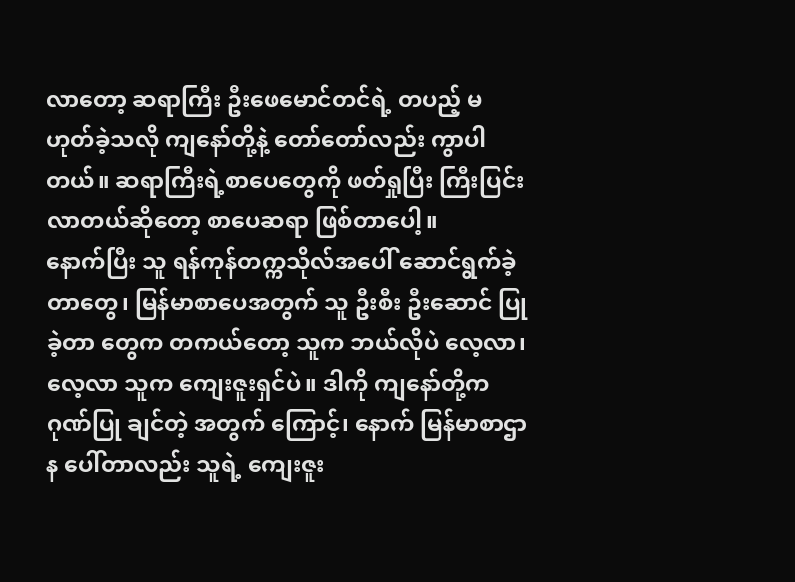လာတော့ ဆရာကြီး ဦးဖေမောင်တင်ရဲ့ တပည့် မဟုတ်ခဲ့သလို ကျနော်တို့နဲ့ တော်တော်လည်း ကွာပါတယ်။ ဆရာကြီးရဲ့စာပေတွေကို ဖတ်ရှုပြီး ကြီးပြင်း လာတယ်ဆိုတော့ စာပေဆရာ ဖြစ်တာပေါ့။
နောက်ပြီး သူ ရန်ကုန်တက္ကသိုလ်အပေါ် ဆောင်ရွက်ခဲ့တာတွေ၊ မြန်မာစာပေအတွက် သူ ဦးစီး ဦးဆောင် ပြုခဲ့တာ တွေက တကယ်တော့ သူက ဘယ်လိုပဲ လေ့လာ၊ လေ့လာ သူက ကျေးဇူးရှင်ပဲ။ ဒါကို ကျနော်တို့က ဂုဏ်ပြု ချင်တဲ့ အတွက် ကြောင့်၊ နောက် မြန်မာစာဌာန ပေါ်တာလည်း သူရဲ့ ကျေးဇူး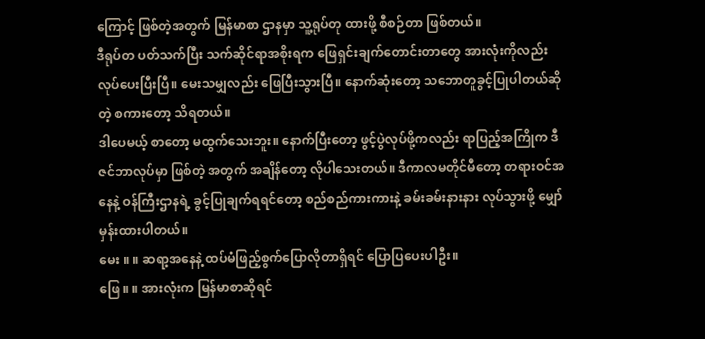ကြောင့် ဖြစ်တဲ့အတွက် မြန်မာစာ ဌာနမှာ သူ့ရုပ်တု ထားဖို့ စီစဉ်တာ ဖြစ်တယ်။
ဒီရုပ်တ ပတ်သက်ပြီး သက်ဆိုင်ရာအစိုးရက ဖြေရှင်းချက်တောင်းတာတွေ အားလုံးကိုလည်း လုပ်ပေးပြီးပြီ။ မေးသမျှလည်း ဖြေပြီးသွားပြီ။ နောက်ဆုံးတော့ သဘောတူခွင့်ပြုပါတယ်ဆိုတဲ့ စကားတော့ သိရတယ်။
ဒါပေမယ့် စာတော့ မထွက်သေးဘူး။ နောက်ပြီးတော့ ဖွင့်ပွဲလုပ်ဖို့ကလည်း ရာပြည့်အကြိုက ဒီဇင်ဘာလုပ်မှာ ဖြစ်တဲ့ အတွက် အချိန်တော့ လိုပါသေးတယ်။ ဒီကာလမတိုင်မီတော့ တရားဝင်အနေနဲ့ ဝန်ကြီးဌာနရဲ့ ခွင့်ပြုချက်ရရင်တော့ စည်စည်ကားကားနဲ့ ခမ်းခမ်းနားနား လုပ်သွားဖို့ မျှော်မှန်းထားပါတယ်။
မေး ။ ။ ဆရာ့အနေနဲ့ ထပ်မံဖြည့်စွက်ပြောလိုတာရှိရင် ပြောပြပေးပါဦး။
ဖြေ ။ ။ အားလုံးက မြန်မာစာဆိုရင်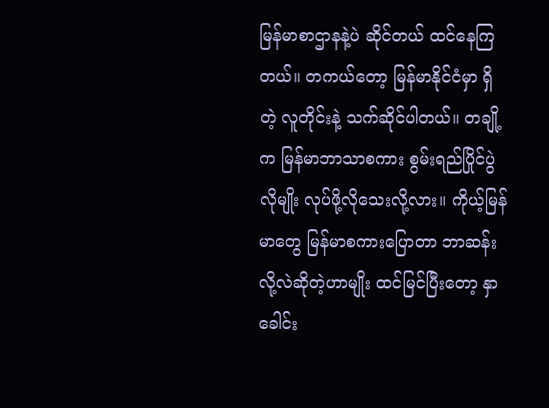မြန်မာစာဌာနနဲ့ပဲ ဆိုင်တယ် ထင်နေကြတယ်။ တကယ်တော့ မြန်မာနိုင်ငံမှာ ရှိတဲ့ လူတိုင်းနဲ့ သက်ဆိုင်ပါတယ်။ တချို့က မြန်မာဘာသာစကား စွမ်းရည်ပြိုင်ပွဲလိုမျိုး လုပ်ဖို့လိုသေးလို့လား။ ကိုယ့်မြန်မာတွေ မြန်မာစကားပြောတာ ဘာဆန်းလို့လဲဆိုတဲ့ဟာမျိုး ထင်မြင်ပြီးတော့ နှာခေါင်း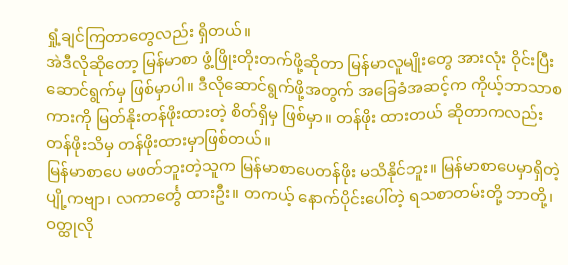ရှုံ့ချင်ကြတာတွေလည်း ရှိတယ်။
အဲဒီလိုဆိုတော့ မြန်မာစာ ဖွံ့ဖြိုးတိုးတက်ဖို့ဆိုတာ မြန်မာလူမျိုးတွေ အားလုံး ဝိုင်းပြီး ဆောင်ရွက်မှ ဖြစ်မှာပါ။ ဒီလိုဆောင်ရွက်ဖို့အတွက် အခြေခံအဆင့်က ကိုယ့်ဘာသာစကားကို မြတ်နိုးတန်ဖိုးထားတဲ့ စိတ်ရှိမှ ဖြစ်မှာ။ တန်ဖိုး ထားတယ် ဆိုတာကလည်း တန်ဖိုးသိမှ တန်ဖိုးထားမှာဖြစ်တယ်။
မြန်မာစာပေ မဖတ်ဘူးတဲ့သူက မြန်မာစာပေတန်ဖိုး မသိနိုင်ဘူး။ မြန်မာစာပေမှာရှိတဲ့ ပျို့ကဗျာ၊ လကာင်္တွေ ထားဦး။ တကယ့် နောက်ပိုင်းပေါ်တဲ့ ရသစာတမ်းတို့ ဘာတို့၊ ဝတ္ထုလို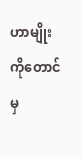ဟာမျိုး ကိုတောင်မှ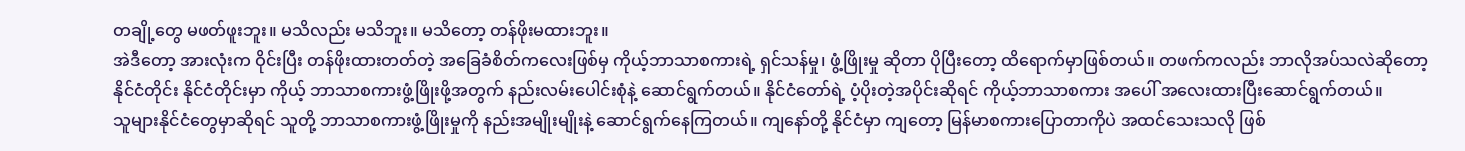တချို့တွေ မဖတ်ဖူးဘူး။ မသိလည်း မသိဘူး။ မသိတော့ တန်ဖိုးမထားဘူး။
အဲဒီတော့ အားလုံးက ဝိုင်းပြီး တန်ဖိုးထားတတ်တဲ့ အခြေခံစိတ်ကလေးဖြစ်မှ ကိုယ့်ဘာသာစကားရဲ့ ရှင်သန်မှု၊ ဖွံ့ဖြိုးမှု ဆိုတာ ပိုပြီးတော့ ထိရောက်မှာဖြစ်တယ်။ တဖက်ကလည်း ဘာလိုအပ်သလဲဆိုတော့ နိုင်ငံတိုင်း နိုင်ငံတိုင်းမှာ ကိုယ့် ဘာသာစကားဖွံ့ဖြိုးဖို့အတွက် နည်းလမ်းပေါင်းစုံနဲ့ ဆောင်ရွက်တယ်။ နိုင်ငံတော်ရဲ့ ပံ့ပိုးတဲ့အပိုင်းဆိုရင် ကိုယ့်ဘာသာစကား အပေါ် အလေးထားပြီးဆောင်ရွက်တယ်။
သူများနိုင်ငံတွေမှာဆိုရင် သူတို့ ဘာသာစကားဖွံ့ဖြိုးမှုကို နည်းအမျိုးမျိုးနဲ့ ဆောင်ရွက်နေကြတယ်။ ကျနော်တို့ နိုင်ငံမှာ ကျတော့ မြန်မာစကားပြောတာကိုပဲ အထင်သေးသလို ဖြစ်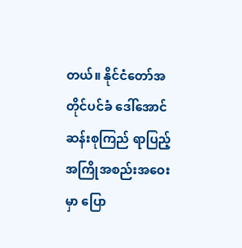တယ်။ နိုင်ငံတော်အတိုင်ပင်ခံ ဒေါ်အောင်ဆန်းစုကြည် ရာပြည့် အကြိုအစည်းအဝေးမှာ ပြော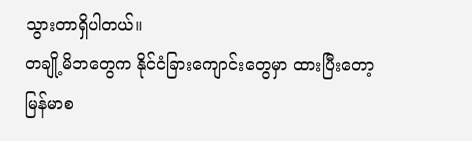သွားတာရှိပါတယ်။
တချို့မိဘတွေက နိုင်ငံခြားကျောင်းတွေမှာ ထားပြီးတော့ မြန်မာစ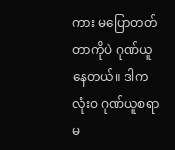ကား မပြောတတ်တာကိုပဲ ဂုဏ်ယူနေတယ်။ ဒါက လုံးဝ ဂုဏ်ယူစရာမ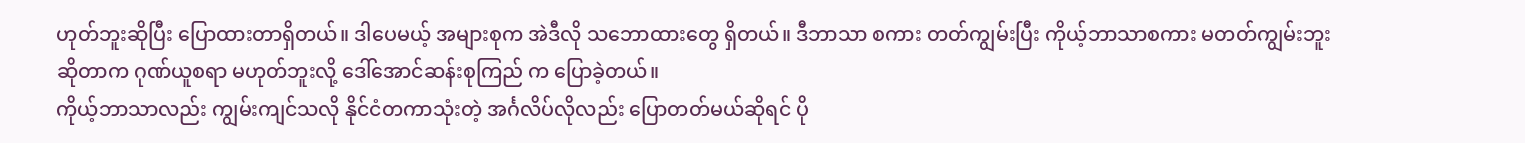ဟုတ်ဘူးဆိုပြီး ပြောထားတာရှိတယ်။ ဒါပေမယ့် အများစုက အဲဒီလို သဘောထားတွေ ရှိတယ်။ ဒီဘာသာ စကား တတ်ကျွမ်းပြီး ကိုယ့်ဘာသာစကား မတတ်ကျွမ်းဘူး ဆိုတာက ဂုဏ်ယူစရာ မဟုတ်ဘူးလို့ ဒေါ်အောင်ဆန်းစုကြည် က ပြောခဲ့တယ်။
ကိုယ့်ဘာသာလည်း ကျွမ်းကျင်သလို နိုင်ငံတကာသုံးတဲ့ အင်္ဂလိပ်လိုလည်း ပြောတတ်မယ်ဆိုရင် ပို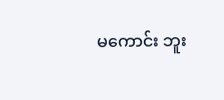မကောင်း ဘူး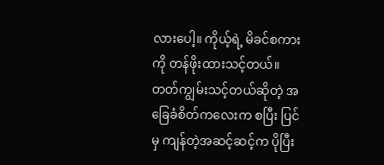လားပေါ့။ ကိုယ့်ရဲ့ မိခင်စကားကို တန်ဖိုးထားသင့်တယ်။ တတ်ကျွမ်းသင့်တယ်ဆိုတဲ့ အခြေခံစိတ်ကလေးက စပြီး ပြင်မှ ကျန်တဲ့အဆင့်ဆင့်က ပိုပြီး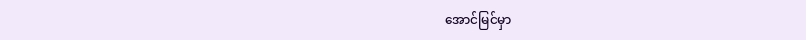အောင်မြင်မှာ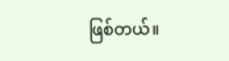ဖြစ်တယ်။